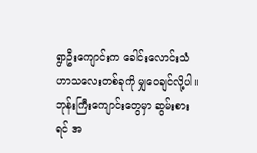ရွာဦးကျောင်းက ခေါင်းလောင်းသံ
ဟာသလေးတစ်ခုကို မျှဝေချင်လို့ပါ။ ဘုန်းကြီးကျောင်းတွေမှာ ဆွမ်းစားရင် အ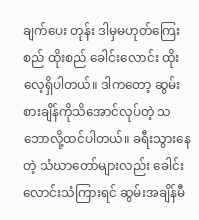ချက်ပေး တုန်း ဒါမှမဟုတ်ကြေးစည် ထိုးစည် ခေါင်းလောင်း ထိုးလေ့ရှိပါတယ်။ ဒါကတော့ ဆွမ်းစားချိန်ကိုသိအောင်လုပ်တဲ့ သဘောလို့ထင်ပါတယ်။ ခရီးသွားနေတဲ့ သံဃာတော်များလည်း ခေါင်းလောင်းသံကြားရင် ဆွမ်းအချိန်မီ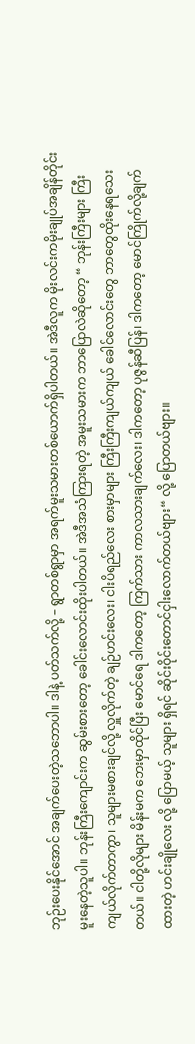ဘုဉ်းပေးနိုင်အောင် အချက်ပေးတဲ့သဘောပါ။ ဒါနဲ့ ပတ်သက်လို့ – ရွာတစ်ရွာမှာ အရက်မူးသမားတစ်ယောက်ရှိပါတယ်။ အဲဒီလူက မိုးလင်းကမိုးချုပ်အချိန်တိုင်း မူးနေတဲ့သူပါ။ ဘုန်းကြီးကျောင်းက ဆွမ်းစားတော့ ခေါင်းလောင်းထိုးပါတယ်။ အဲဒီအသံကြားရတဲ့ အမူးသမားက ဘာပြောလဲဆိုတော့ “ ဘုန်းကြီးများ ကြီးကျယ်လိုက်တာကွာ၊ သူများမစားချင်လို့ လှူလိုက်တဲ့ ချဉ်ဟင်းလေး၊ ငါးပိရည်လေး စားမှာများ ကြီးကြီးကျယ်ကျယ် ခေါင်လောင်းတွေ ဘာတွေထိုးနေရသေးတယ်။ ငါတို့လိုများ မိန်းမက ဘေးမှာထိုင်ပြီး မောင်ရေ ဒါကတော့ ကြက်သား ကာလသားချက်လေး၊ ဒါကတော့ ပုဇွန်ဆီပြန်၊ ဒါကတော့ မောင်ကြိုက်လို့ချက်ထားတဲ့ ဟင်းချိုလေး လို့ ပြောမယ့် သူများ ရှိရင် ဆိုင်းဝိုင်းတောင်ငှါးလောက်တယ်ဗျား“ လို့ ပြောတယ်ဗျား။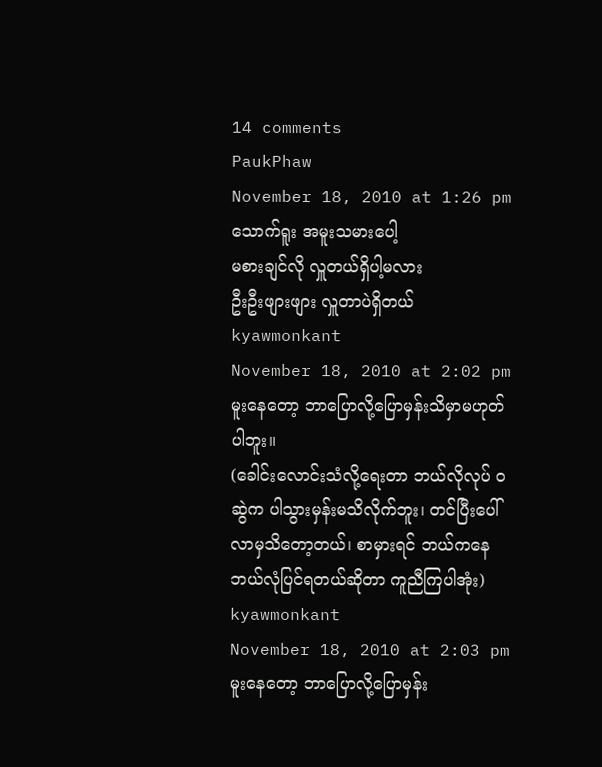14 comments
PaukPhaw
November 18, 2010 at 1:26 pm
သောက်ရူး အမူးသမားပေါ့
မစားချင်လို လှူတယ်ရှိပါ့မလား
ဦးဦးဖျားဖျား လှူတာပဲရှိတယ်
kyawmonkant
November 18, 2010 at 2:02 pm
မူးနေတော့ ဘာပြောလို့ပြောမှန်းသိမှာမဟုတ်ပါဘူး။
(ခေါင်းလောင်းသံလို့ရေးတာ ဘယ်လိုလုပ် ဝဆွဲက ပါသွားမှန်းမသိလိုက်ဘူး၊ တင်ပြီးပေါ်လာမှသိတော့တယ်၊ စာမှားရင် ဘယ်ကနေ ဘယ်လုံပြင်ရတယ်ဆိုတာ ကူညီကြပါအုံး)
kyawmonkant
November 18, 2010 at 2:03 pm
မူးနေတော့ ဘာပြောလို့ပြောမှန်း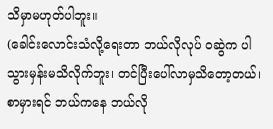သိမှာမဟုတ်ပါဘူး။
(ခေါင်းလောင်းသံလို့ရေးတာ ဘယ်လိုလုပ် ဝဆွဲက ပါသွားမှန်းမသိလိုက်ဘူး၊ တင်ပြီးပေါ်လာမှသိတော့တယ်၊ စာမှားရင် ဘယ်ကနေ ဘယ်လို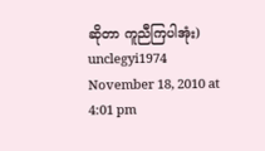ဆိုတာ ကူညီကြပါအုံး)
unclegyi1974
November 18, 2010 at 4:01 pm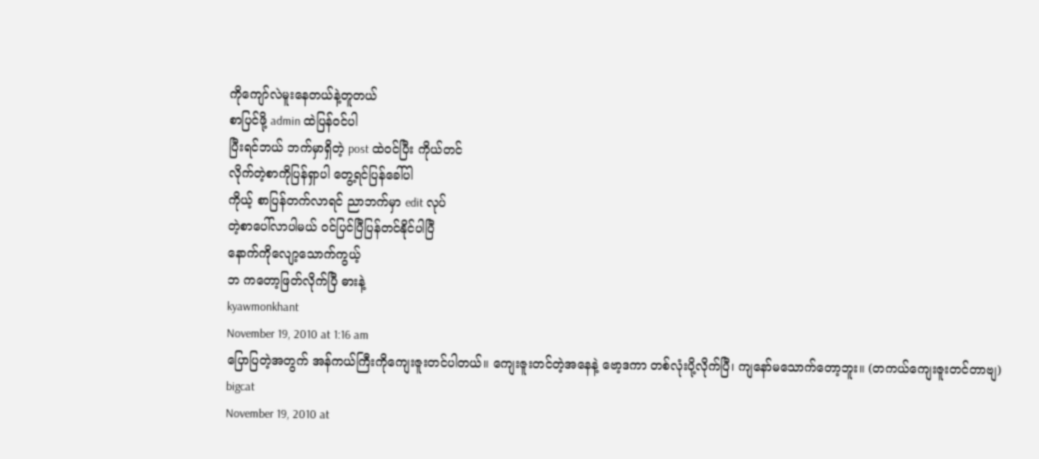ကိုကျော်လဲမူးနေတယ်နဲ့တူတယ်
စာပြင်ဖို့ admin ထဲပြန်ဝင်ပါ
ပြီးရင်ဘယ် ဘက်မှာရှိတဲ့ post ထဲဝင်ပြီး ကိုယ်တင်
လိုက်တဲ့စာကိုပြန်ရှာပါ တွေ့ရင်ပြန်ခေါ်ပါ
ကိုယ့် စာပြန်တက်လာရင် ညာဘက်မှာ edit လုပ်
တဲ့စာပေါ်လာပါမယ် ဝင်ပြင်ပြီပြန်တင်နိုင်ပါပြီ
နောက်ကိုလျော့သောက်ကွယ့်
ဘ ကတော့ဖြတ်လိုက်ပြီ ဓားနဲ့
kyawmonkhant
November 19, 2010 at 1:16 am
ပြောပြတဲ့အတွက် အန်ကယ်ကြီးကိုကျေးဇူးတင်ပါတယ်။ ကျေးဇူးတင်တဲ့အနေနဲ့ ဗော့ဒကာ တစ်လုံးပို့လိုက်ပြီ၊ ကျနော်မသောက်တော့ဘူး။ (တကယ်ကျေးဇူးတင်တာဗျ)
bigcat
November 19, 2010 at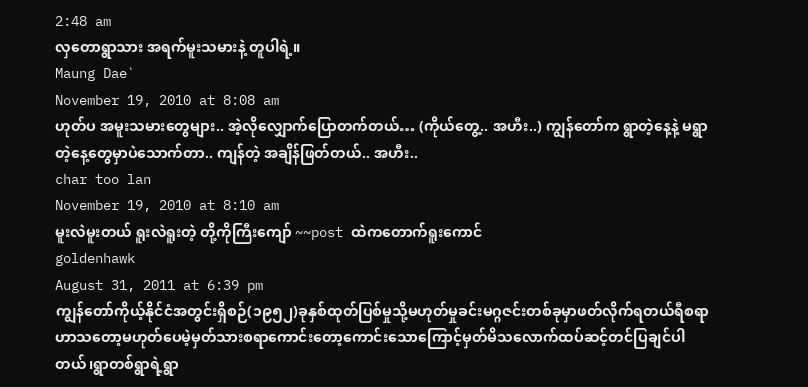2:48 am
လှတောရွာသား အရက်မူးသမားနဲ့ တူပါရဲ့။
Maung Dae`
November 19, 2010 at 8:08 am
ဟုတ်ပ အမူးသမားတွေများ.. အဲ့လိုလျှောက်ပြောတက်တယ်… (ကိုယ်တွေ့.. အဟီး..) ကျွန်တော်က ရွာတဲ့နေ့နဲ့ မရွာတဲ့နေ့တွေမှာပဲသောက်တာ.. ကျန်တဲ့ အချိန်ဖြတ်တယ်.. အဟီး..
char too lan
November 19, 2010 at 8:10 am
မူးလဲမူးတယ် ရူးလဲရူးတဲ့ တို့ကိုကြီးကျော် ~~post ထဲကတောက်ရူးကောင်
goldenhawk
August 31, 2011 at 6:39 pm
ကျွန်တော်ကိုယ့်နိုင်ငံအတွင်းရှိစဉ်(၁၉၅၂)ခုနှစ်ထုတ်ပြစ်မှုသို့မဟုတ်မှုခင်းမဂ္ဂဇင်းတစ်ခုမှာဖတ်လိုက်ရတယ်ရီစရာဟာသတော့မဟုတ်ပေမဲ့မှတ်သားစရာကောင်းတော့ကောင်းသောကြောင့်မှတ်မိသလောက်ထပ်ဆင့်တင်ပြချင်ပါတယ်၊ရွာတစ်ရွာရဲ့ရွာ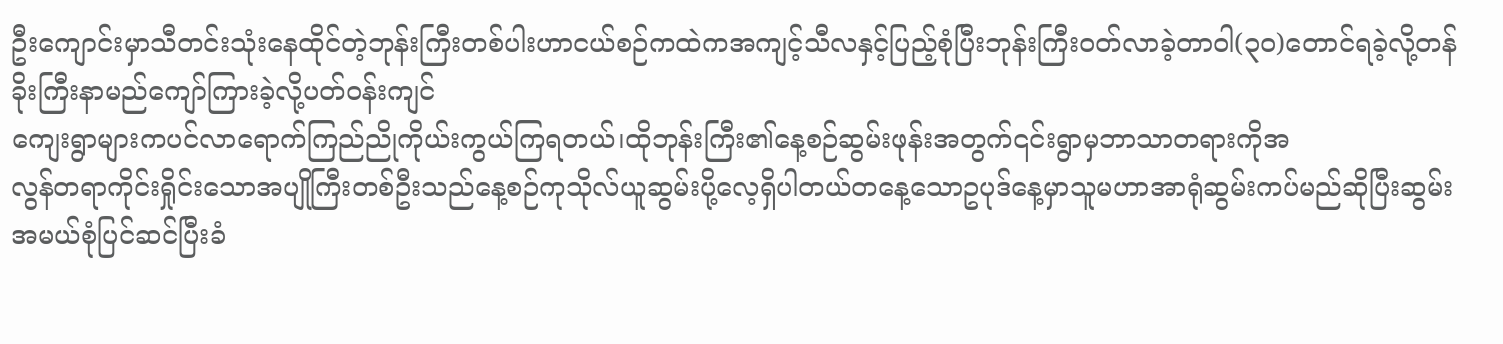ဦးကျောင်းမှာသီတင်းသုံးနေထိုင်တဲ့ဘုန်းကြီးတစ်ပါးဟာငယ်စဉ်ကထဲကအကျင့်သီလနှင့်ပြည့်စုံပြီးဘုန်းကြီးဝတ်လာခဲ့တာဝါ(၃၀)တောင်ရခဲ့လို့တန်ခိုးကြီးနာမည်ကျော်ကြားခဲ့လို့ပတ်ဝန်းကျင်
ကျေးရွာများကပင်လာရောက်ကြည်ညိုကိုယ်းကွယ်ကြရတယ်၊ထိုဘုန်းကြီး၏နေ့စဉ်ဆွမ်းဖုန်းအတွက်၎င်းရွာမှဘာသာတရားကိုအ
လွန်တရာကိုင်းရှိုင်းသောအပျိုကြီးတစ်ဦးသည်နေ့စဉ်ကုသိုလ်ယူဆွမ်းပို့လေ့ရှိပါတယ်တနေ့သောဥပုဒ်နေ့မှာသူမဟာအာရုံဆွမ်းကပ်မည်ဆိုပြီးဆွမ်းအမယ်စုံပြင်ဆင်ပြီးခံ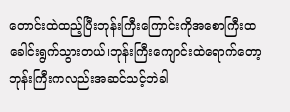တောင်းထဲထည့်ပြီးဘုန်းကြီးကြောင်းကိုအစောကြီးထခေါင်းရွက်သွားတယ်၊ဘုန်းကြီးကျောင်းထဲရောက်တော့ဘုန်းကြီးကလည်းအဆင်သင့်ဘဲခါ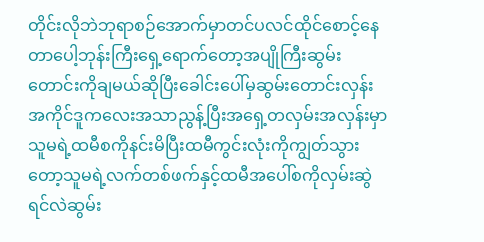တိုင်းလိုဘဲဘုရာစဉ်အောက်မှာတင်ပလင်ထိုင်စောင့်နေတာပေါ့ဘုန်းကြီးရှေ့ရောက်တော့အပျိုကြီးဆွမ်းတောင်းကိုချမယ်ဆိုပြီးခေါင်းပေါ်မှဆွမ်းတောင်းလှန်းအကိုင်ဒူကလေးအသာညွန့်ပြီးအရှေ့တလှမ်းအလှန်းမှာ
သူမရဲ့ထမီစကိုနင်းမိပြီးထမီကွင်းလုံးကိုကျွတ်သွားတော့သူမရဲ့လက်တစ်ဖက်နှင့်ထမီအပေါ်စကိုလှမ်းဆွဲရင်လဲဆွမ်း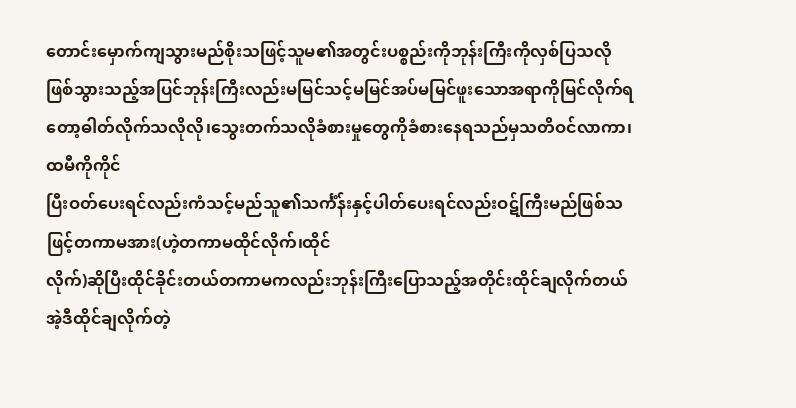တောင်းမှောက်ကျသွားမည်စိုးသဖြင့်သူမ၏အတွင်းပစ္စည်းကိုဘုန်းကြီးကိုလှစ်ပြသလိုဖြစ်သွားသည့်အပြင်ဘုန်းကြီးလည်းမမြင်သင့်မမြင်အပ်မမြင်ဖူးသောအရာကိုမြင်လိုက်ရတော့ဓါတ်လိုက်သလိုလို၊သွေးတက်သလိုခံစားမှုတွေကိုခံစားနေရသည်မှသတိဝင်လာကာ၊ထမီကိုကိုင်
ပြီးဝတ်ပေးရင်လည်းကံသင့်မည်သူ၏သင်္ကံန်းနှင့်ပါတ်ပေးရင်လည်းဝဋ်ကြီးမည်ဖြစ်သဖြင့်တကာမအား(ဟဲ့တကာမထိုင်လိုက်၊ထိုင်
လိုက်)ဆိုပြီးထိုင်ခိုင်းတယ်တကာမကလည်းဘုန်းကြီးပြောသည့်အတိုင်းထိုင်ချလိုက်တယ်အဲ့ဒီထိုင်ချလိုက်တဲ့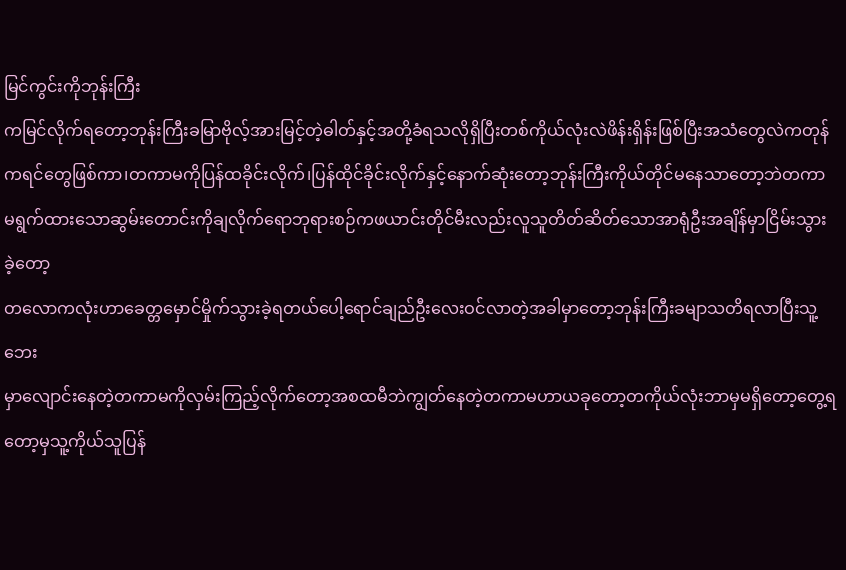မြင်ကွင်းကိုဘုန်းကြီး
ကမြင်လိုက်ရတော့ဘုန်းကြီးခမြာဗိုလ့်အားမြင့်တဲ့ဓါတ်နှင့်အတို့ခံရသလိုရှိပြီးတစ်ကိုယ်လုံးလဲဖိန်းရှိန်းဖြစ်ပြီးအသံတွေလဲကတုန်ကရင်တွေဖြစ်ကာ၊တကာမကိုပြန်ထခိုင်းလိုက်၊ပြန်ထိုင်ခိုင်းလိုက်နှင့်နောက်ဆုံးတော့ဘုန်းကြီးကိုယ်တိုင်မနေသာတော့ဘဲတကာမရွက်ထားသောဆွမ်းတောင်းကိုချလိုက်ရောဘုရားစဉ်ကဖယာင်းတိုင်မီးလည်းလူသူတိတ်ဆိတ်သောအာရုံဦးအချိန်မှာငြိမ်းသွားခဲ့တော့
တလောကလုံးဟာခေတ္တမှောင်မှိုက်သွားခဲ့ရတယ်ပေါ့ရောင်ချည်ဦးလေးဝင်လာတဲ့အခါမှာတော့ဘုန်းကြီးခမျာသတိရလာပြီးသူ့ဘေး
မှာလျောင်းနေတဲ့တကာမကိုလှမ်းကြည့်လိုက်တော့အစထမီဘဲကျွတ်နေတဲ့တကာမဟာယခုတော့တကိုယ်လုံးဘာမှမရှိတော့တွေ့ရတော့မှသူ့ကိုယ်သူပြန်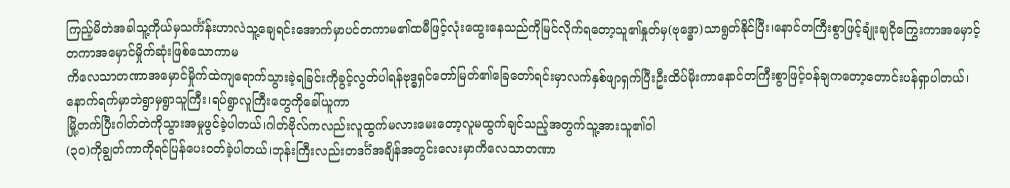ကြည့်မိတဲအခါသူ့ကိုယ်မှသင်္ကံန်းဟာလဲသူ့ချေရင်းအောက်မှာပင်တကာမ၏ထမီဖြင့်လုံးထွေးနေသည်ကိုမြင်လိုက်ရတော့သူ၏နှုတ်မှ(ဗုဒ္ဓော)သာရွတ်နိုင်ပြီး၊နောင်တကြီးစွာဖြင့်ချုံးချငိုကြွေးကာအမှောင့်တကာအမှောင်မှိုက်ဆုံးဖြစ်သောကာမ
ကိလေသာတဏာအမှောင်မှိုက်ထဲကျရောက်သွားခဲ့ရခြင်းကိုခွင့်လွတ်ပါရန်ဗုဒ္ဓရှင်တော်မြတ်၏ခြေတော်ရင်းမှာလက်နှစ်ဖျာရှက်ပြီးဦးထိပ်မိုးကာနောင်တကြီးစွာဖြင့်ဝန်ချကတော့တောင်းပန်ရှာပါတယ်၊နောက်ရက်မှာဘဲရွာမှရွာသူကြီး၊ရပ်ရွာလူကြီးတွေကိုခေါ်ယူကာ
မြို့တက်ပြီးဂါတ်တဲကိုသွားအမှုဖွင်ခဲ့ပါတယ်၊ဂါတ်ဗိုလ်ကလည်းလူထွက်မလားမေးတော့လူမထွက်ချင်သည့်အတွက်သူ့အားသူ၏ဝါ
(၃၀)ကိုချွတ်ကာကိုရင်ပြန်ပေးဝတ်ခဲ့ပါတယ်၊ဘုန်းကြီးလည်းတဒင်္ဂံအချိန်အတွင်းလေးမှာကိလေသာတဏာ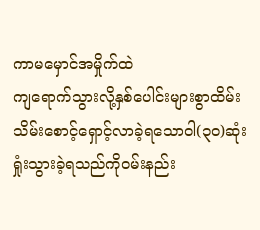ကာမမှောင်အမှိုက်ထဲ
ကျရောက်သွားလို့နှစ်ပေါင်းများစွာထိမ်းသိမ်းစောင့်ရှောင့်လာခဲ့ရသောဝါ(၃၀)ဆုံးရှုံးသွားခဲ့ရသည်ကိုဝမ်းနည်း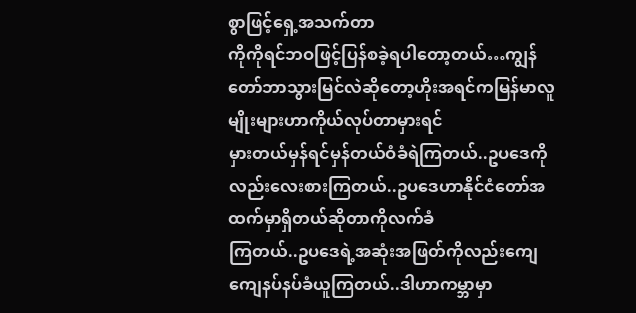စွာဖြင့်ရှေ့အသက်တာ
ကိုကိုရင်ဘဝဖြင့်ပြန်စခဲ့ရပါတော့တယ်…ကျွန်တော်ဘာသွားမြင်လဲဆိုတော့ဟိုးအရင်ကမြန်မာလူမျိုးများဟာကိုယ်လုပ်တာမှားရင်
မှားတယ်မှန်ရင်မှန်တယ်ဝံခံရဲကြတယ်..ဥပဒေကိုလည်းလေးစားကြတယ်..ဥပဒေဟာနိုင်ငံတော်အထက်မှာရှိတယ်ဆိုတာကိုလက်ခံ
ကြတယ်..ဥပဒေရဲ့အဆုံးအဖြတ်ကိုလည်းကျေကျေနပ်နပ်ခံယူကြတယ်..ဒါဟာကမ္ဘာမှာ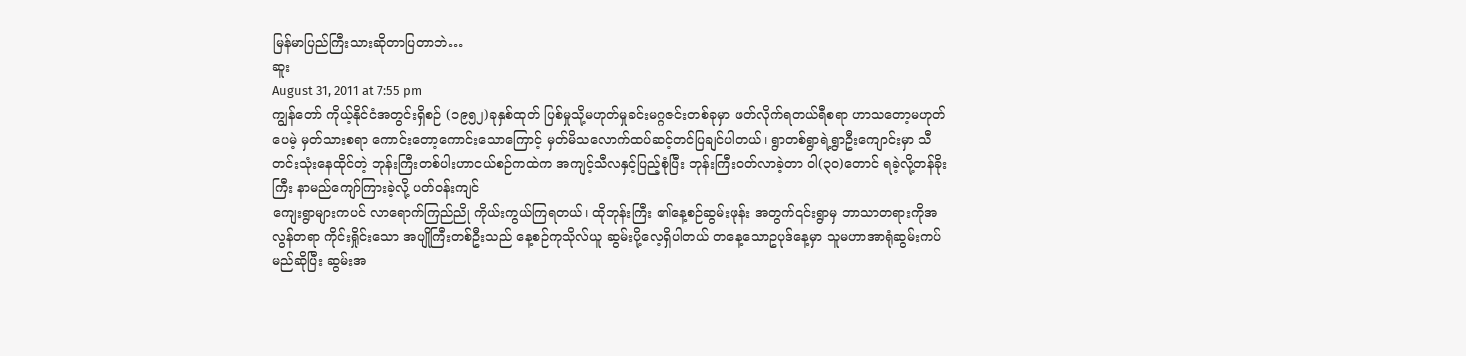မြန်မာပြည်ကြီးသားဆိုတာပြတာဘဲ…
ဆူး
August 31, 2011 at 7:55 pm
ကျွန်တော် ကိုယ့်နိုင်ငံအတွင်းရှိစဉ် (၁၉၅၂)ခုနှစ်ထုတ် ပြစ်မှုသို့မဟုတ်မှုခင်းမဂ္ဂဇင်းတစ်ခုမှာ ဖတ်လိုက်ရတယ်ရီစရာ ဟာသတော့မဟုတ်ပေမဲ့ မှတ်သားစရာ ကောင်းတော့ကောင်းသောကြောင့် မှတ်မိသလောက်ထပ်ဆင့်တင်ပြချင်ပါတယ်၊ ရွာတစ်ရွာရဲ့ရွာဦးကျောင်းမှာ သီတင်းသုံးနေထိုင်တဲ့ ဘုန်းကြီးတစ်ပါးဟာငယ်စဉ်ကထဲက အကျင့်သီလနှင့်ပြည့်စုံပြီး ဘုန်းကြီးဝတ်လာခဲ့တာ ဝါ(၃၀)တောင် ရခဲ့လို့တန်ခိုးကြီး နာမည်ကျော်ကြားခဲ့လို့ ပတ်ဝန်းကျင်
ကျေးရွာများကပင် လာရောက်ကြည်ညို ကိုယ်းကွယ်ကြရတယ်၊ ထိုဘုန်းကြီး ၏နေ့စဉ်ဆွမ်းဖုန်း အတွက်၎င်းရွာမှ ဘာသာတရားကိုအလွန်တရာ ကိုင်းရှိုင်းသော အပျိုကြီးတစ်ဦးသည် နေ့စဉ်ကုသိုလ်ယူ ဆွမ်းပို့လေ့ရှိပါတယ် တနေ့သောဥပုဒ်နေ့မှာ သူမဟာအာရုံဆွမ်းကပ်မည်ဆိုပြီး ဆွမ်းအ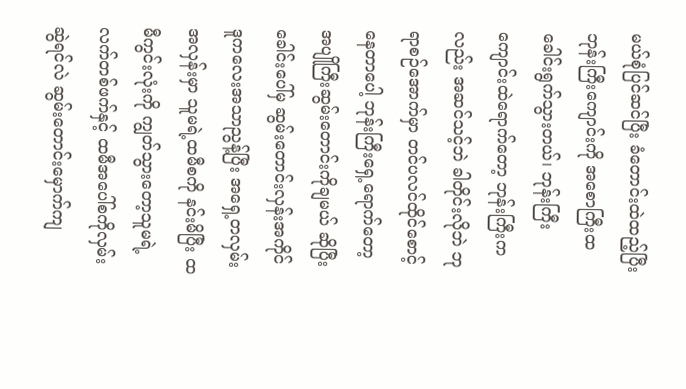မယ်စုံပြင်ဆင်ပြီး ခံတောင်းထဲထည့်ပြီး ဘုန်းကြီးကျောင်းကို အစောကြီးထခေါင်းရွက်သွားတယ်၊ ဘုန်းကြီးကျောင်းထဲရောက်တော့ ဘုန်းကြီးကလည်း အဆင်သင့်ဘဲ ခါတိုင်းလိုဘဲ ဘုရာစဉ်အောက်မှာ တင်ပလင်ထိုင်စောင့်နေတာပေါ့ ဘုန်းကြီးရှေ့ရောက်တော့ အပျိုကြီးဆွမ်းတောင်းကိုချမယ် ဆိုပြီးခေါင်းပေါ်မှ ဆွမ်းတောင်းလှန်းအကိုင် ဒူကလေးအသာညွန့်ပြီး အရှေ့တလှမ်းအလှန်းမှာ သူမရဲ့ထမီစကို နင်းမိပြီး ထမီကွင်းလုံးကို ကျွတ်သွားတော့သူမရဲ့လက်တစ်ဖက်နှင့် ထမီအပေါ်စကိုလှမ်းဆွဲရင်လဲ ဆွမ်းတောင်းမှောက်ကျ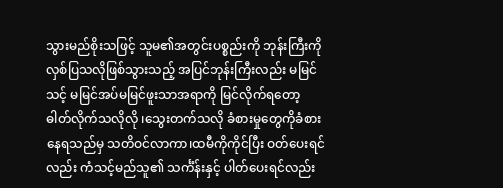သွားမည်စိုးသဖြင့် သူမ၏အတွင်းပစ္စည်းကို ဘုန်းကြီးကို လှစ်ပြသလိုဖြစ်သွားသည့် အပြင်ဘုန်းကြီးလည်း မမြင်သင့် မမြင်အပ်မမြင်ဖူးသာအရာကို မြင်လိုက်ရတော့ ဓါတ်လိုက်သလိုလို ၊သွေးတက်သလို ခံစားမှုတွေကိုခံစားနေရသည်မှ သတိဝင်လာကာ၊ထမီကိုကိုင်ပြီး ဝတ်ပေးရင်လည်း ကံသင့်မည်သူ၏ သင်္ကံန်းနှင့် ပါတ်ပေးရင်လည်း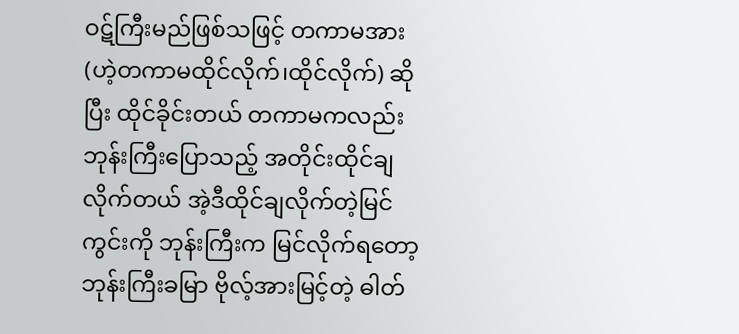ဝဋ်ကြီးမည်ဖြစ်သဖြင့် တကာမအား (ဟဲ့တကာမထိုင်လိုက်၊ထိုင်လိုက်) ဆိုပြီး ထိုင်ခိုင်းတယ် တကာမကလည်း ဘုန်းကြီးပြောသည့် အတိုင်းထိုင်ချလိုက်တယ် အဲ့ဒီထိုင်ချလိုက်တဲ့မြင်ကွင်းကို ဘုန်းကြီးက မြင်လိုက်ရတော့ ဘုန်းကြီးခမြာ ဗိုလ့်အားမြင့်တဲ့ ဓါတ်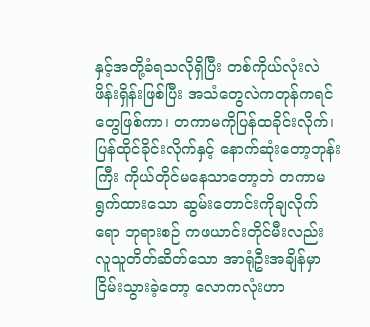နှင့်အတို့ခံရသလိုရှိပြီး တစ်ကိုယ်လုံးလဲဖိန်းရှိန်းဖြစ်ပြီး အသံတွေလဲကတုန်ကရင်တွေဖြစ်ကာ၊ တကာမကိုပြန်ထခိုင်းလိုက်၊ ပြန်ထိုင်ခိုင်းလိုက်နှင့် နောက်ဆုံးတော့ဘုန်းကြီး ကိုယ်တိုင်မနေသာတော့ဘဲ တကာမရွက်ထားသော ဆွမ်းတောင်းကိုချလိုက်ရော ဘုရားစဉ် ကဖယာင်းတိုင်မီးလည်း လူသူတိတ်ဆိတ်သော အာရုံဦးအချိန်မှာငြိမ်းသွားခဲ့တော့ လောကလုံးဟာ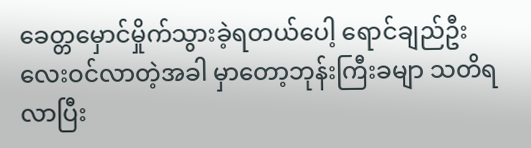ခေတ္တမှောင်မှိုက်သွားခဲ့ရတယ်ပေါ့ ရောင်ချည်ဦးလေးဝင်လာတဲ့အခါ မှာတော့ဘုန်းကြီးခမျာ သတိရလာပြီး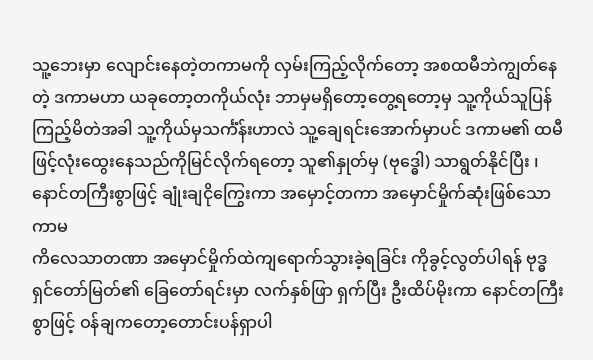သူ့ဘေးမှာ လျောင်းနေတဲ့တကာမကို လှမ်းကြည့်လိုက်တော့ အစထမီဘဲကျွတ်နေတဲ့ ဒကာမဟာ ယခုတော့တကိုယ်လုံး ဘာမှမရှိတော့တွေ့ရတော့မှ သူ့ကိုယ်သူပြန်ကြည့်မိတဲအခါ သူ့ကိုယ်မှသင်္ကံန်းဟာလဲ သူ့ချေရင်းအောက်မှာပင် ဒကာမ၏ ထမီဖြင့်လုံးထွေးနေသည်ကိုမြင်လိုက်ရတော့ သူ၏နှုတ်မှ (ဗုဒ္ဓေါ) သာရွတ်နိုင်ပြီး ၊နောင်တကြီးစွာဖြင့် ချုံးချငိုကြွေးကာ အမှောင့်တကာ အမှောင်မှိုက်ဆုံးဖြစ်သော ကာမ
ကိလေသာတဏာ အမှောင်မှိုက်ထဲကျရောက်သွားခဲ့ရခြင်း ကိုခွင့်လွတ်ပါရန် ဗုဒ္ဓရှင်တော်မြတ်၏ ခြေတော်ရင်းမှာ လက်နှစ်ဖြာ ရှက်ပြီး ဦးထိပ်မိုးကာ နောင်တကြီးစွာဖြင့် ဝန်ချကတော့တောင်းပန်ရှာပါ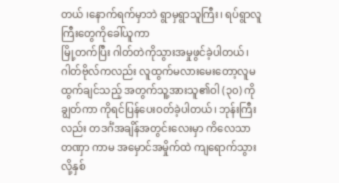တယ် ၊နောက်ရက်မှာဘဲ ရွာမှရွာသူကြီး၊ ရပ်ရွာလူကြီးတွေကိုခေါ်ယူကာ
မြို့တက်ပြီး ဂါတ်တဲကိုသွားအမှုဖွင်ခဲ့ပါတယ်၊ ဂါတ်ဗိုလ်ကလည်း လူထွက်မလားမေးတော့လူမထွက်ချင်သည့် အတွက်သူ့အားသူ၏ဝါ (၃၀) ကိုချွတ်ကာ ကိုရင်ပြန်ပေးဝတ်ခဲ့ပါတယ်၊ ဘုန်းကြီးလည်း တဒင်္ဂံအချိန်အတွင်းလေးမှာ ကိလေသာ တဏှာ ကာမ အမှောင်အမှိုက်ထဲ ကျရောက်သွားလို့နှစ်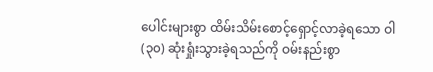ပေါင်းများစွာ ထိမ်းသိမ်းစောင့်ရှောင့်လာခဲ့ရသော ဝါ(၃၀) ဆုံးရှုံးသွားခဲ့ရသည်ကို ဝမ်းနည်းစွာ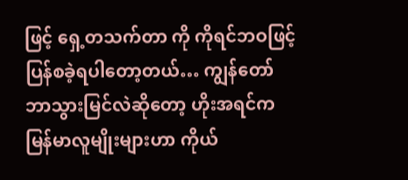ဖြင့် ရှေ့တသက်တာ ကို ကိုရင်ဘဝဖြင့် ပြန်စခဲ့ရပါတော့တယ်… ကျွန်တော် ဘာသွားမြင်လဲဆိုတော့ ဟိုးအရင်က မြန်မာလူမျိုးများဟာ ကိုယ်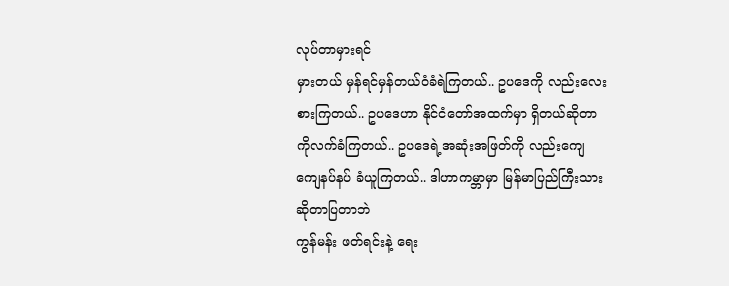လုပ်တာမှားရင်
မှားတယ် မှန်ရင်မှန်တယ်ဝံခံရဲကြတယ်.. ဥပဒေကို လည်းလေးစားကြတယ်.. ဥပဒေဟာ နိုင်ငံတော်အထက်မှာ ရှိတယ်ဆိုတာကိုလက်ခံကြတယ်.. ဥပဒေရဲ့အဆုံးအဖြတ်ကို လည်းကျေကျေနပ်နပ် ခံယူကြတယ်.. ဒါဟာကမ္ဘာမှာ မြန်မာပြည်ကြီးသားဆိုတာပြတာဘဲ
ကွန်မန်း ဖတ်ရင်းနဲ့ ရေး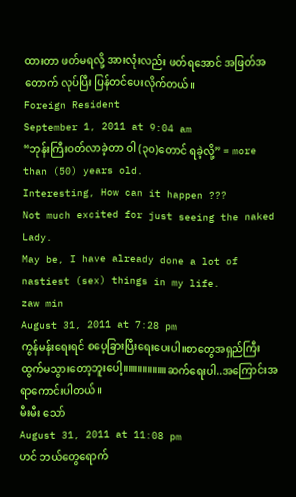ထားတာ ဖတ်မရလို့ အားလုံးလည်း ဖတ်ရအောင် အဖြတ်အတောက် လုပ်ပြီး ပြန်တင်ပေးလိုက်တယ်။
Foreign Resident
September 1, 2011 at 9:04 am
“ဘုန်းကြီးဝတ်လာခဲ့တာ ဝါ (၃၀)တောင် ရခဲ့လို့” = more than (50) years old.
Interesting, How can it happen ???
Not much excited for just seeing the naked Lady.
May be, I have already done a lot of nastiest (sex) things in my life.
zaw min
August 31, 2011 at 7:28 pm
ကွန်မန်းရေးရင် စပေ့ခြားပြီးရေးပေးပါ။စာတွေအရှည်ကြီးထွက်မသွားတော့ဘူးပေါ့။။။။။။။။။ဆက်ရေးပါ..အကြောင်းအရာကောင်းပါတယ်။
မီးမီး သော်
August 31, 2011 at 11:08 pm
ဟင် ဘယ်တွေရောက်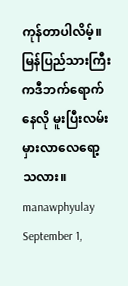ကုန်တာပါလိမ့်။မြန်ပြည်သားကြီး ကဒီဘက်ရောက်နေလို မူးပြီးလမ်းမှားလာလေရော့သလား။
manawphyulay
September 1,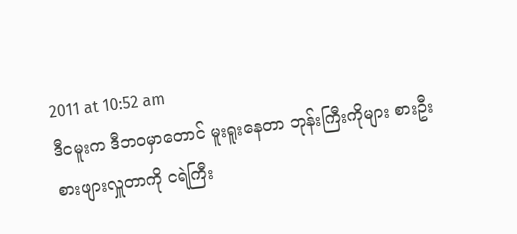2011 at 10:52 am
ဒီငမူးက ဒီဘဝမှာတောင် မူးရူးနေတာ ဘုန်းကြီးကိုများ စားဦးစားဖျားလှူတာကို ငရဲကြီး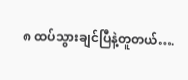၈ ထပ်သွားချင်ပြီနဲ့တူတယ်….